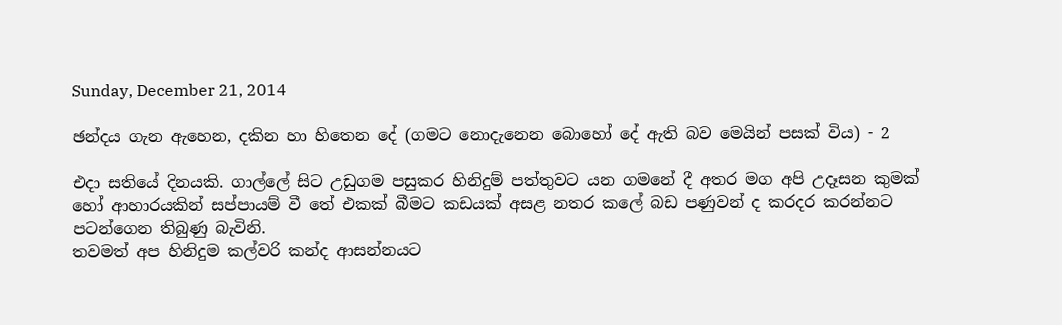Sunday, December 21, 2014

ඡන්දය ගැන ඇහෙන, දකින හා හිතෙන දේ (ගමට නොදැනෙන බොහෝ දේ ඇති බව මෙයින් පසක් විය) - 2

එදා සතියේ දිනයකි. ගාල්ලේ සිට උඩුගම පසුකර හිනිදුම් පත්තුවට යන ගමනේ දී අතර මග අපි උදෑසන කුමක් හෝ ආහාරයකින් සප්පායම් වී තේ එකක් බීමට කඩයක් අසළ නතර කලේ බඩ පණුවන් ද කරදර කරන්නට පටන්ගෙන තිබුණු බැවිනි.
තවමත් අප හිනිදුම කල්වරි කන්ද ආසන්නයට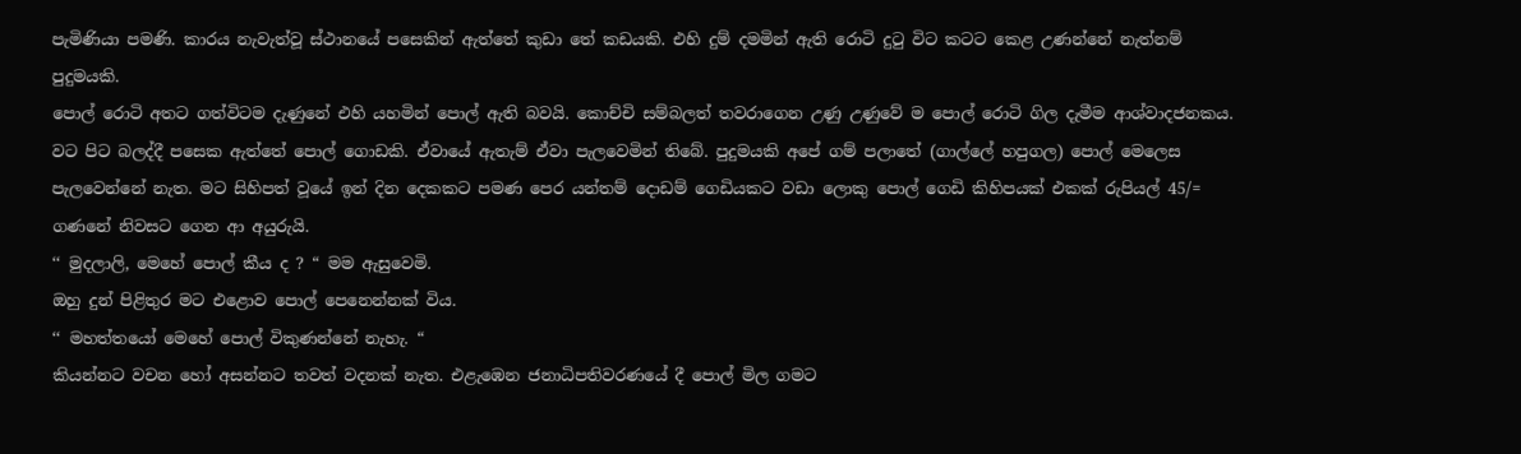පැමිණියා පමණි. කාරය නැවැත්වූ ස්ථානයේ පසෙකින් ඇත්තේ කුඩා තේ කඩයකි. එහි දුම් දමමින් ඇති රොටි දුටු විට කටට කෙළ උණන්නේ නැත්නම් පුදුමයකි.
පොල් රොටි අතට ගත්විටම දැණුනේ එහි යහමින් පොල් ඇති බවයි. කොච්චි සම්බලත් තවරාගෙන උණු උණුවේ ම පොල් රොටි ගිල දැමීම ආශ්වාදජනකය. වට පිට බලද්දී පසෙක ඇත්තේ පොල් ගොඩකි. ඒවායේ ඇතැම් ඒවා පැලවෙමින් තිබේ. පුදුමයකි අපේ ගම් පලාතේ (ගාල්ලේ හපුගල) පොල් මෙලෙස පැලවෙන්නේ නැත. මට සිහිපත් වූයේ ඉන් දින දෙකකට පමණ පෙර යන්තම් දොඩම් ගෙඩියකට වඩා ලොකු පොල් ගෙඩි කිහිපයක් එකක් රුපියල් 45/= ගණනේ නිවසට ගෙන ආ අයුරුයි.
‘‘ මුදලාලි, මෙහේ පොල් කීය ද ? “ මම ඇසුවෙමි.
ඔහු දුන් පිළිතුර මට එළොව පොල් පෙනෙන්නක් විය.
‘‘ මහත්තයෝ මෙහේ පොල් විකුණන්නේ නැහැ. “
කියන්නට වචන හෝ අසන්නට තවත් වදනක් නැත. එළැඹෙන ජනාධිපතිවරණයේ දී පොල් මිල ගමට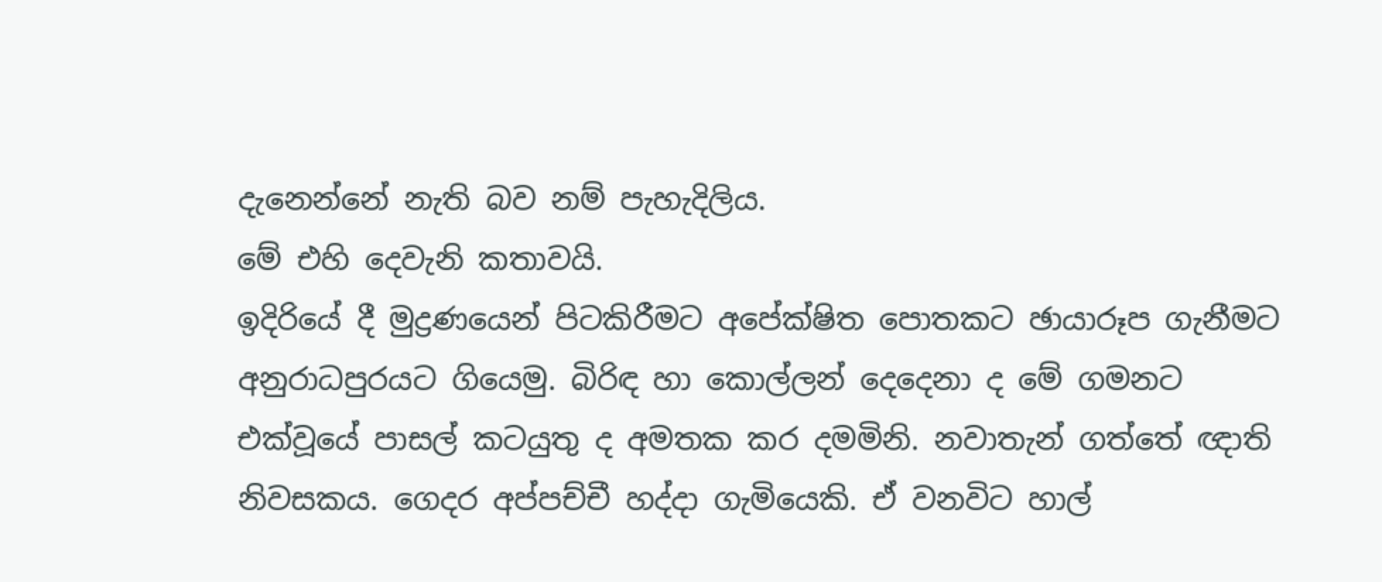දැනෙන්නේ නැති බව නම් පැහැදිලිය.
මේ එහි දෙවැනි කතාවයි.
ඉදිරියේ දී මුද්‍රණයෙන් පිටකිරීමට අපේක්ෂිත පොතකට ඡායාරූප ගැනීමට අනුරාධපුරයට ගියෙමු. බිරිඳ හා කොල්ලන් දෙදෙනා ද මේ ගමනට එක්වූයේ පාසල් කටයුතු ද අමතක කර දමමිනි. නවාතැන් ගත්තේ ඥාති නිවසකය. ගෙදර අප්පච්චී හද්දා ගැමියෙකි. ඒ වනවිට හාල්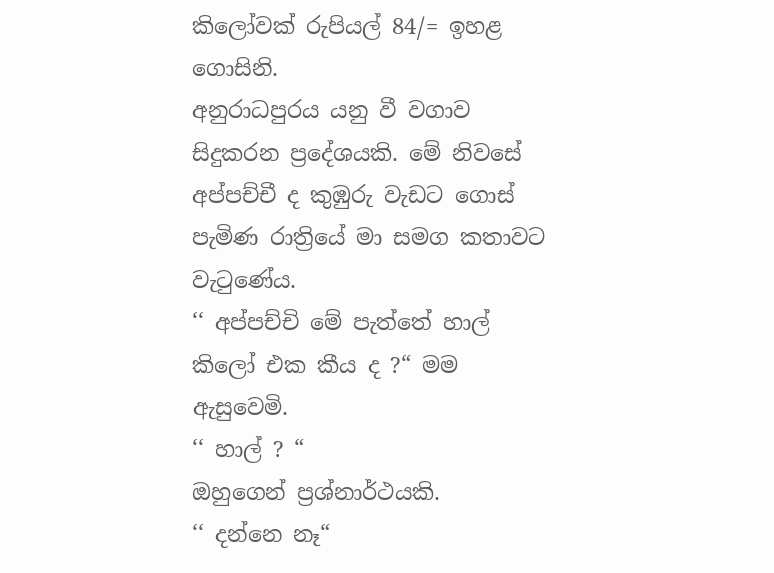කිලෝවක් රුපියල් 84/= ඉහළ ගොසිනි.
අනුරාධපුරය යනු වී වගාව සිදුකරන ප්‍රදේශයකි. මේ නිවසේ අප්පච්චී ද කුඹුරු වැඩට ගොස් පැමිණ රාත්‍රියේ මා සමග කතාවට වැටුණේය.
‘‘ අප්පච්චි මේ පැත්තේ හාල් කිලෝ එක කීය ද ?“ මම ඇසුවෙමි.
‘‘ හාල් ? “
ඔහුගෙන් ප්‍රශ්නාර්ථයකි.
‘‘ දන්නෙ නෑ“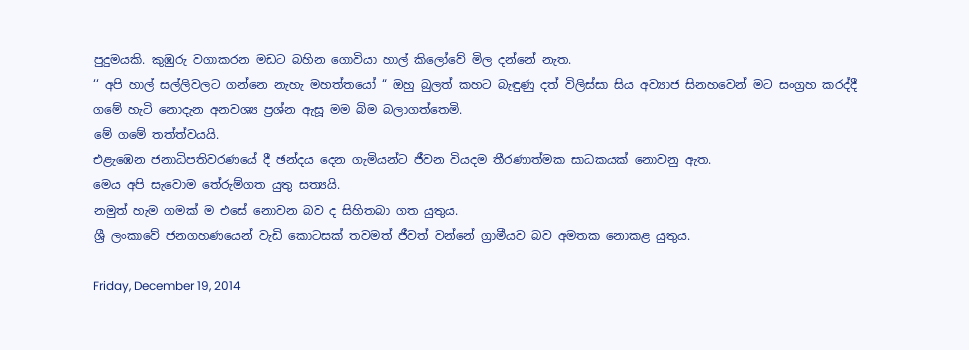පුදුමයකි. කුඹුරු වගාකරන මඩට බහින ගොවියා හාල් කිලෝවේ මිල දන්නේ නැත.
‘‘ අපි හාල් සල්ලිවලට ගන්නෙ නැහැ මහත්තයෝ “ ඔහු බුලත් කහට බැඳුණු දත් විලිස්සා සිය අව්‍යාජ සිනහවෙන් මට සංග්‍රහ කරද්දී ගමේ හැටි නොදැන අනවශ්‍ය ප්‍රශ්න ඇසූ මම බිම බලාගත්තෙමි.
මේ ගමේ තත්ත්වයයි.
එළැඹෙන ජනාධිපතිවරණයේ දී ඡන්දය දෙන ගැමියන්ට ජීවන වියදම තීරණාත්මක සාධකයක් නොවනු ඇත.
මෙය අපි සැවොම තේරුම්ගත යුතු සත්‍යයි.
නමුත් හැම ගමක් ම එසේ නොවන බව ද සිහිතබා ගත යුතුය.
ශ්‍රී ලංකාවේ ජනගහණයෙන් වැඩි කොටසක් තවමත් ජීවත් වන්නේ ග්‍රාමීයව බව අමතක නොකළ යුතුය.

Friday, December 19, 2014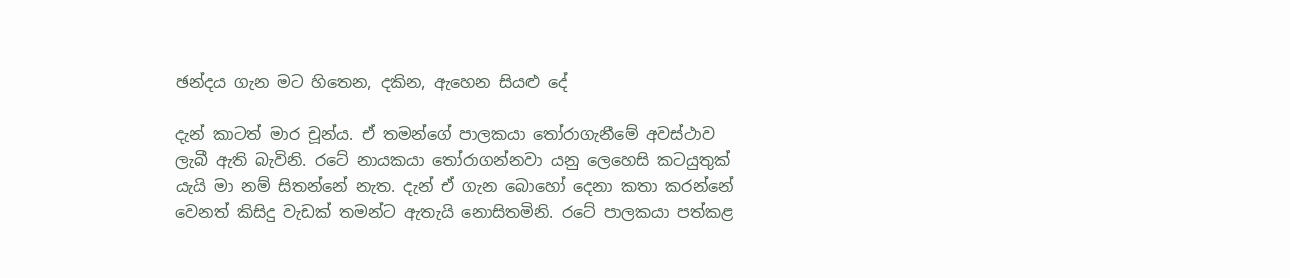ඡන්දය ගැන මට හිතෙන, දකින, ඇහෙන සියළු දේ

දැන් කාටත් මාර චූන්ය. ඒ තමන්ගේ පාලකයා තෝරාගැනීමේ අවස්ථාව ලැබී ඇති බැවිනි. රටේ නායකයා තෝරාගන්නවා යනු ලෙහෙසි කටයුතුක් යැයි මා නම් සිතන්නේ නැත. දැන් ඒ ගැන බොහෝ දෙනා කතා කරන්නේ වෙනත් කිසිදු වැඩක් තමන්ට ඇතැයි නොසිතමිනි. රටේ පාලකයා පත්කළ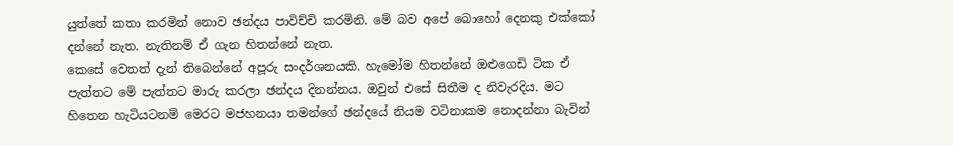යුත්තේ කතා කරමින් නොව ඡන්දය පාවිච්චි කරමිනි. මේ බව අපේ බොහෝ දෙනකු එක්කෝ දන්නේ නැත. නැතිනම් ඒ ගැන හිතන්නේ නැත.
කෙසේ වෙතත් දැන් තිබෙන්නේ අපූරු සංදර්ශනයකි. හැමෝම හිතන්නේ ඔළුගෙඩි ටික ඒ පැත්තට මේ පැත්තට මාරු කරලා ඡන්දය දිනන්නය. ඔවුන් එසේ සිතීම ද නිවැරදිය. මට හිතෙන හැටියටනම් මෙරට මජහනයා තමන්ගේ ඡන්දයේ නියම වටිනාකම නොදන්නා බැවින්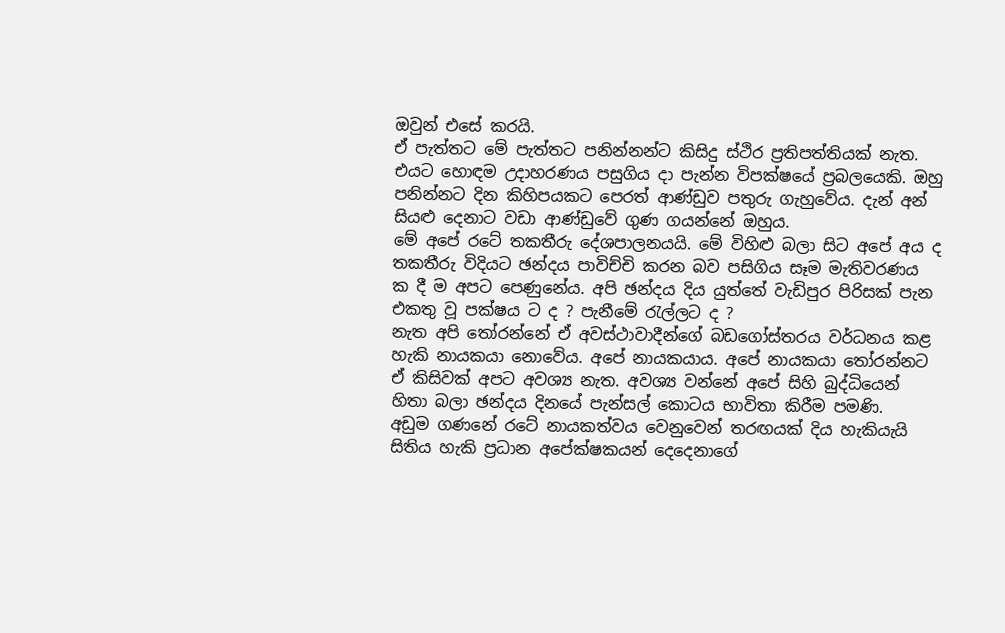ඔවුන් එසේ කරයි.
ඒ පැත්තට මේ පැත්තට පනින්නන්ට කිසිදු ස්ථිර ප්‍රතිපත්තියක් නැත. එයට හොඳම උදාහරණය පසුගිය දා පැන්න විපක්ෂයේ ප්‍රබලයෙකි. ඔහු පනින්නට දින කිහිපයකට පෙරත් ආණ්ඩුව පතුරු ගැහුවේය. දැන් අන් සියළු දෙනාට වඩා ආණ්ඩුවේ ගුණ ගයන්නේ ඔහුය.
මේ අපේ රටේ තකතීරු දේශපාලනයයි. මේ විහිළු බලා සිට අපේ අය ද තකතීරු විදියට ඡන්දය පාවිච්චි කරන බව පසිගිය සෑම මැතිවරණය ක දී ම අපට පෙණුනේය. අපි ඡන්දය දිය යුත්තේ වැඩිපුර පිරිසක් පැන එකතු වූ පක්ෂය ට ද ? පැනීමේ රැල්ලට ද ?
නැත අපි තෝරන්නේ ඒ අවස්ථාවාදීන්ගේ බඩගෝස්තරය වර්ධනය කළ හැකි නායකයා නොවේය. අපේ නායකයාය. අපේ නායකයා තෝරන්නට ඒ කිසිවක් අපට අවශ්‍ය නැත. අවශ්‍ය වන්නේ අපේ සිහි බුද්ධියෙන් හිතා බලා ඡන්දය දිනයේ පැන්සල් කොටය භාවිතා කිරීම පමණි.
අඩුම ගණනේ රටේ නායකත්වය වෙනුවෙන් තරඟයක් දිය හැකියැයි සිතිය හැකි ප්‍රධාන අපේක්ෂකයන් දෙදෙනාගේ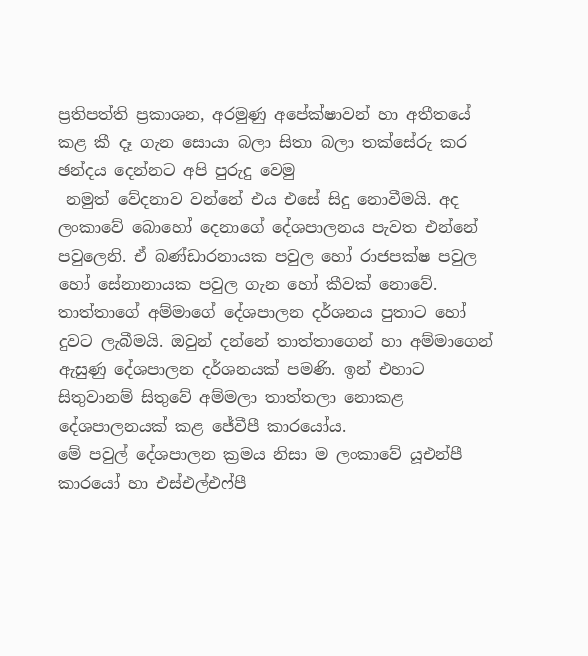ප්‍රතිපත්ති ප්‍රකාශන, අරමුණු අපේක්ෂාවන් හා අතීතයේ කළ කී දෑ ගැන සොයා බලා සිතා බලා තක්සේරු කර ඡන්දය දෙන්නට අපි පුරුදු වෙමු
 නමුත් වේදනාව වන්නේ එය එසේ සිදු නොවීමයි. අද ලංකාවේ බොහෝ දෙනාගේ දේශපාලනය පැවත එන්නේ පවුලෙනි. ඒ බණ්ඩාරනායක පවුල හෝ රාජපක්ෂ පවුල හෝ සේනානායක පවුල ගැන හෝ කීවක් නොවේ.
තාත්තාගේ අම්මාගේ දේශපාලන දර්ශනය පුතාට හෝ දුවට ලැබීමයි. ඔවුන් දන්නේ තාත්තාගෙන් හා අම්මාගෙන් ඇසුණු දේශපාලන දර්ශනයක් පමණි. ඉන් එහාට සිතුවානම් සිතුවේ අම්මලා තාත්තලා නොකළ දේශපාලනයක් කළ ජේවීපී කාරයෝය.
මේ පවුල් දේශපාලන ක්‍රමය නිසා ම ලංකාවේ යූඑන්පී කාරයෝ හා එස්එල්එෆ්පී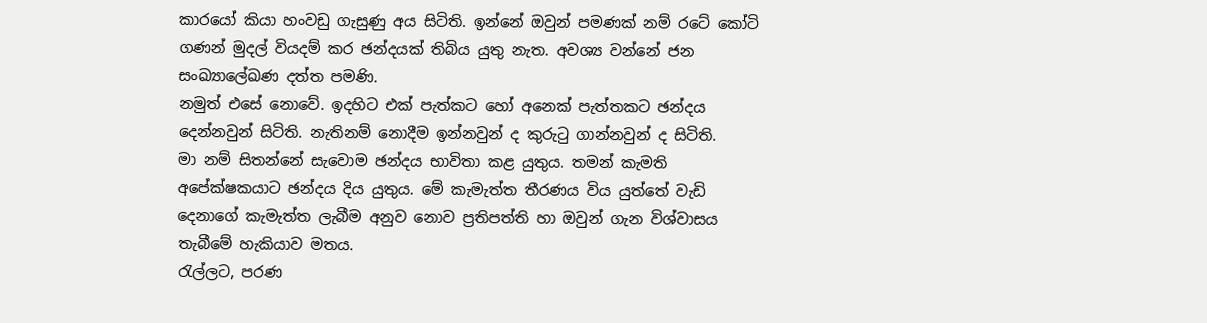කාරයෝ කියා හංවඩු ගැසුණු අය සිටිති. ඉන්නේ ඔවුන් පමණක් නම් රටේ කෝටි ගණන් මුදල් වියදම් කර ඡන්දයක් තිබිය යුතු නැත. අවශ්‍ය වන්නේ ජන සංඛ්‍යාලේඛණ දත්ත පමණි.
නමුත් එසේ නොවේ. ඉදහිට එක් පැත්කට හෝ අනෙක් පැත්තකට ඡන්දය දෙන්නවුන් සිටිති. නැතිනම් නොදීම ඉන්නවුන් ද කුරුටු ගාන්නවුන් ද සිටිති.
මා නම් සිතන්නේ සැවොම ඡන්දය භාවිතා කළ යුතුය. තමන් කැමති අපේක්ෂකයාට ඡන්දය දිය යුතුය. මේ කැමැත්ත තීරණය විය යුත්තේ වැඩි දෙනාගේ කැමැත්ත ලැබීම අනුව නොව ප්‍රතිපත්ති හා ඔවුන් ගැන විශ්වාසය තැබීමේ හැකියාව මතය.
රැල්ලට, පරණ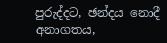පුරුද්දට, ඡන්දය නොදී අනාගතය,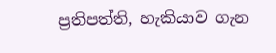ප්‍රතිපත්ති, හැකියාව ගැන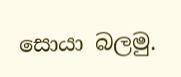සොයා බලමු.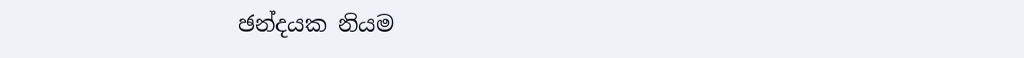ඡන්දයක නියම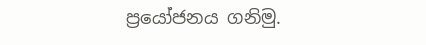ප්‍රයෝජනය ගනිමු.